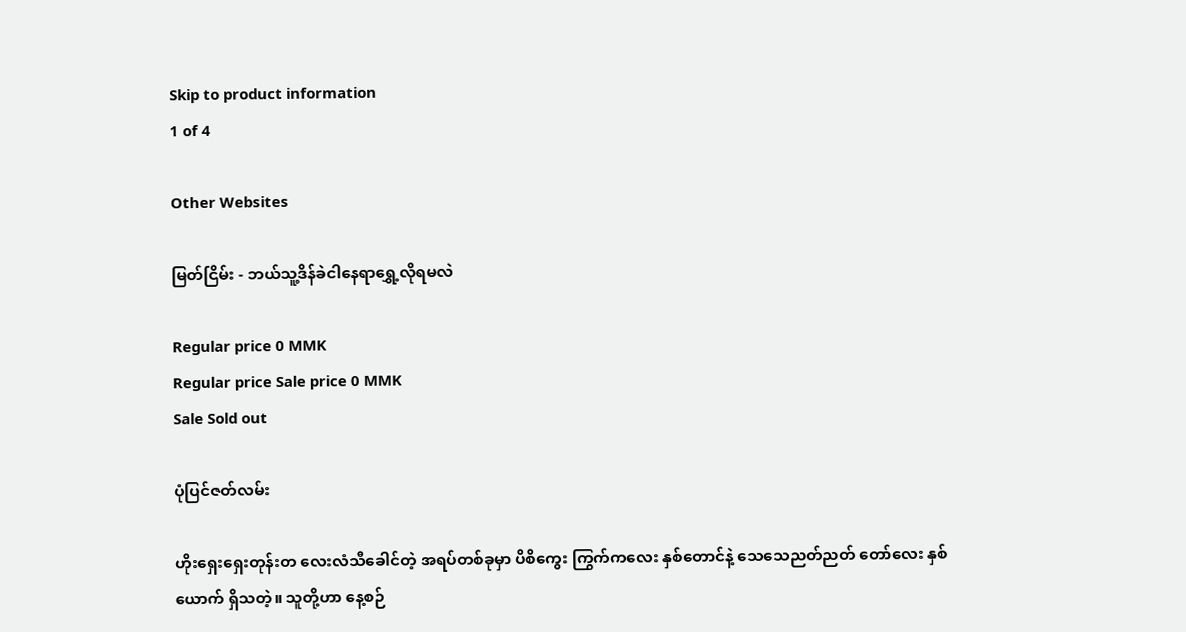Skip to product information
1 of 4

Other Websites

မြတ်ငြိမ်း - ဘယ်သူ့ဒိန်ခဲငါနေရာရွှေ့လိုရမလဲ

Regular price 0 MMK
Regular price Sale price 0 MMK
Sale Sold out

ပုံပြင်ဇတ်လမ်း

ဟိုးရှေးရှေးတုန်းတ လေးလံသီခေါင်တဲ့ အရပ်တစ်ခုမှာ ပိစိကွေး ကြွက်ကလေး နှစ်တောင်နဲ့ သေသေညတ်ညတ် တော်လေး နှစ်ယောက် ရှိသတဲ့။ သူတို့ဟာ နေ့စဉ်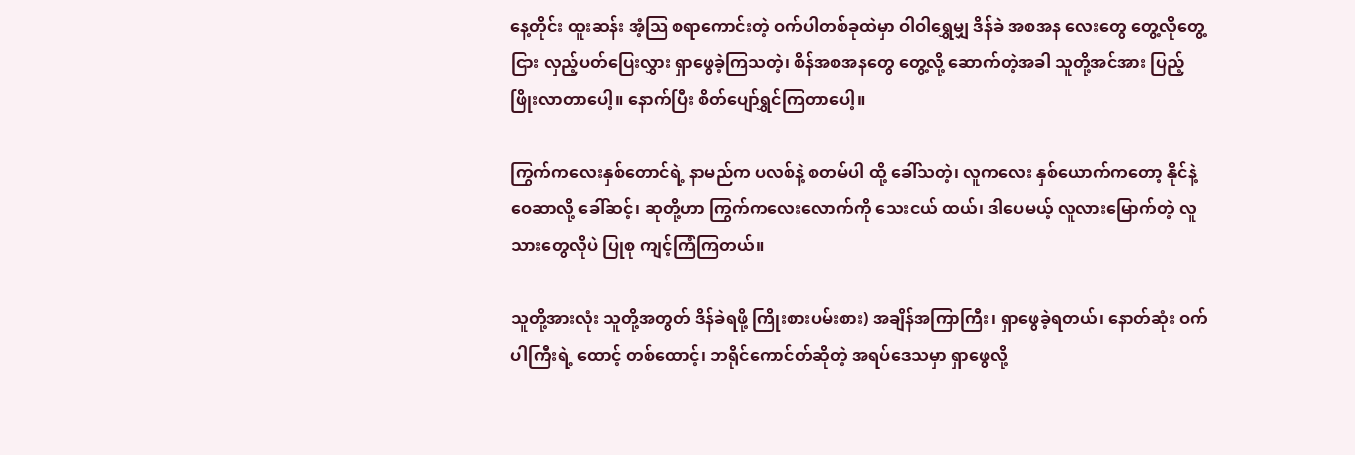နေ့တိုင်း ထူးဆန်း အံ့သြ စရာကောင်းတဲ့ ဝက်ပါတစ်ခုထဲမှာ ဝါဝါရွှေမျှ ဒိန်ခဲ အစအန လေးတွေ တွေ့လိုတွေ့ငြား လှည့်ပတ်ပြေးလွှား ရှာဖွေခဲ့ကြသတဲ့၊ စိန်အစအနတွေ တွေ့လို့ ဆောက်တဲ့အခါ သူတို့အင်အား ပြည့်ဖြိုးလာတာပေါ့။ နောက်ပြီး စိတ်ပျော်ရွှင်ကြတာပေါ့။

ကြွက်ကလေးနှစ်တောင်ရဲ့ နာမည်က ပလစ်နဲ့ စတမ်ပါ ထို့ ခေါ်သတဲ့၊ လူကလေး နှစ်ယောက်ကတော့ နိုင်နဲ့ ဝေဆာလို့ ခေါ်ဆင့်၊ ဆုတို့ဟာ ကြွက်ကလေးလောက်ကို သေးငယ် ထယ်၊ ဒါပေမယ့် လူလားမြောက်တဲ့ လူသားတွေလိုပဲ ပြုစု ကျင့်ကြံကြတယ်။

သူတို့အားလုံး သူတို့အတွတ် ဒိန်ခဲရဖို့ ကြိုးစားပမ်းစား) အချိန်အကြာကြီး၊ ရှာဖွေခဲ့ရတယ်၊ နောတ်ဆုံး ဝက်ပါကြီးရဲ့ ထောင့် တစ်ထောင့်၊ ဘရိုင်ကောင်တ်ဆိုတဲ့ အရပ်ဒေသမှာ ရှာဖွေလို့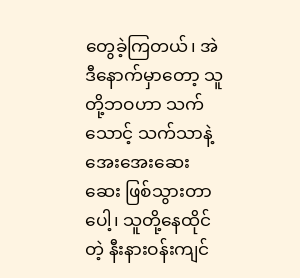တွေခဲ့ကြတယ်၊ အဲဒီနောက်မှာတော့ သူတို့ဘဝဟာ သက်သောင့် သက်သာနဲ့ အေးအေးဆေးဆေး ဖြစ်သွားတာပေါ့၊ သူတို့နေထိုင် တဲ့ နီးနားဝန်းကျင်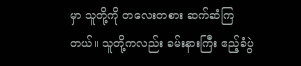မှာ သူတို့ကို တလေးတစား ဆက်ဆံကြတယ်။ သူတို့ကလည်း ခမ်းနားကြီး ဧည့်ခံပွဲ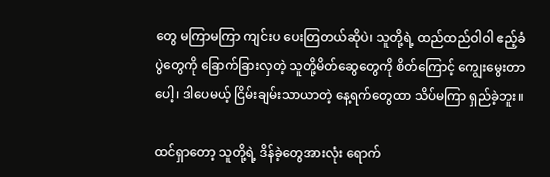တွေ မကြာမကြာ ကျင်းပ ပေးတြတယ်ဆိုပဲ၊ သူတို့ရဲ့ ထည်ထည်ဝါဝါ ဧည့်ခံပွဲတွေကို ခြောက်ခြားလှတဲ့ သူတို့မိတ်ဆွေတွေကို စိတ်ကြောင့် ကျွေးမွေးတာ ပေါ့၊ ဒါပေမယ့် ငြိမ်းချမ်းသာယာတဲ့ နေ့ရက်တွေထာ သိပ်မကြာ ရှည်ခဲ့ဘူး။

ထင်ရှာတော့ သူတို့ရဲ့ ဒိန်ခဲ့တွေအားလုံး ရောက်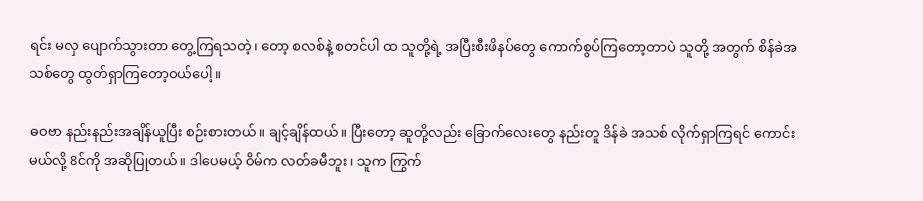ရင်း မလှ ပျောက်သွားတာ တွေ့ကြရသတဲ့၊ တော့ စလစ်နဲ့ စတင်ပါ ထ သူတို့ရဲ့ အပြီးစီးဖိနပ်တွေ ကောက်စွပ်ကြတော့တာပဲ သူတို့ အတွက် စိန်ခဲအသစ်တွေ ထွတ်ရှာကြတော့ဝယ်ပေါ့။

ဓဝဗာ နည်းနည်းအချိန်ယူပြီး စဉ်းစားတယ်။ ချင့်ချိန်ထယ်။ ပြီးတော့ ဆူတို့လည်း ခြောက်လေးတွေ နည်းတူ ဒိန်ခဲ အသစ် လိုက်ရှာကြရင် ကောင်းမယ်လို့ 8င်ကို အဆိုပြုတယ်။ ဒါပေမယ့် ဝိမ်က လတ်ခမီဘူး၊ သူက ကြွက်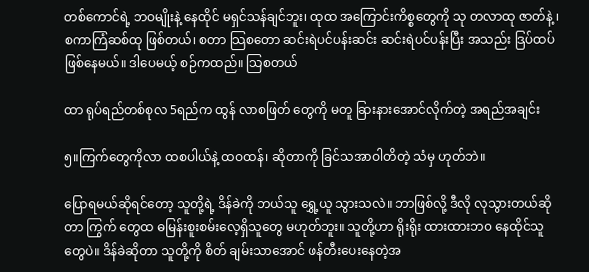တစ်ကောင်ရဲ့ ဘဝမျိုးနဲ့ နေထိုင် မရှင်သန်ချင်ဘူး၊ ထုထ အကြောင်းကိစ္စတွေကို သု တလာထု ဇာတ်နဲ့ ၊စကာကြံဆစ်ထု ဖြစ်တယ်၊ စတာ သြစတော ဆင်းရဲပင်ပန်းဆင်း ဆင်းရဲပင်ပန်းပြီး အသည်း ဒြပ်ထပ် ဖြစ်နေမယ်။ ဒါပေမယ့် စဉ်ကထည်။ သြစတယ်

ထာ ရုပ်ရည်တစ်စုလ 5ရည်က ထွန် လာစဖြတ် တွေကို မတူ ခြားနားအောင်လိုက်တဲ့ အရည်အချင်း

၅။ကြက်တွေကိုလာ ထစပါယ်နဲ့ ထဝထန်၊ ဆိုတာကို ခြင်သအာဝါတိတဲ့ သံမှ ဟုတ်ဘဲ။

ပြောရမယ်ဆိုရင်တော့ သူတို့ရဲ့ ဒိန်ခဲကို ဘယ်သူ ရွှေ့ယူ သွားသလဲ။ ဘာဖြစ်လို့ ဒီလို လုသွားတယ်ဆိုတာ ကြွက် တွေထ ဓမြန်းစူးစမ်းလေ့ရှိသူတွေ မဟုတ်ဘူး။ သူတို့ဟာ ရိုးရိုး ထားထားဘ၀ နေထိုင်သူတွေပဲ။ ဒိန်ခဲဆိုတာ သူတို့ကို စိတ် ချမ်းသာအောင် ဖန်တီးပေးနေတဲ့အ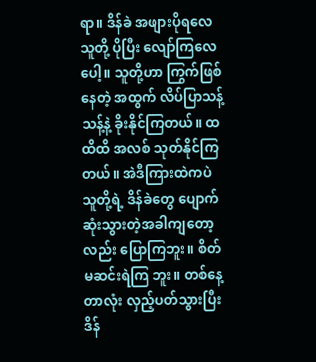ရာ။ ဒိန်ခဲ အဖျားပိုရလေ သူတို့ ပိုပြီး လျော်ကြလေပေါ့။ သူတို့ဟာ ကြွက်ဖြစ်နေတဲ့ အထွက် လိပ်ပြာသန့်သန့်နဲ့ ခိုးနိုင်ကြတယ်။ ထထိထိ အလစ် သုတ်နိုင်ကြတယ်။ အဲဒီကြားထဲကပဲ သူတို့ရဲ့ ဒိန်ခဲတွေ ပျောက် ဆုံးသွားတဲ့အခါကျတော့လည်း ပြောကြဘူး။ စိတ်မဆင်းရဲကြ ဘူး။ တစ်နေ့တာလုံး လှည့်ပတ်သွားပြီး ဒိန်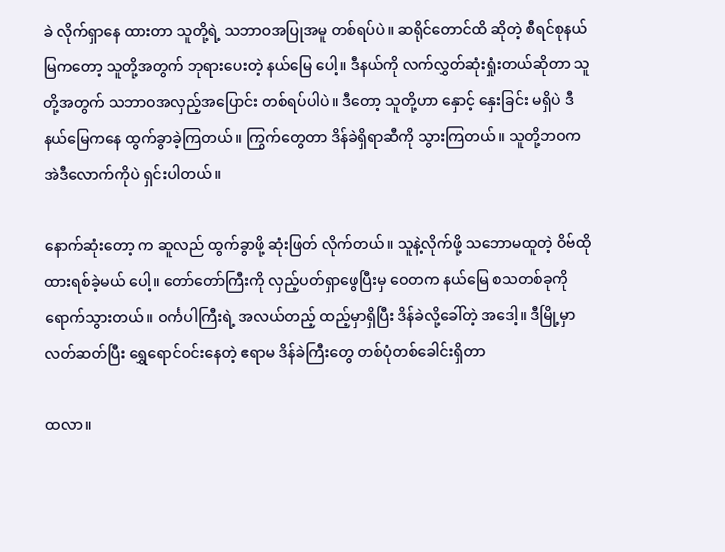ခဲ လိုက်ရှာနေ ထားတာ သူတို့ရဲ့ သဘာဝအပြုအမူ တစ်ရပ်ပဲ။ ဆရိုင်တောင်ထိ ဆိုတဲ့ စီရင်စုနယ်မြကတော့ သူတို့အတွက် ဘုရားပေးတဲ့ နယ်မြေ ပေါ့။ ဒီနယ်ကို လက်လွှတ်ဆုံးရှုံးတယ်ဆိုတာ သူတို့အတွက် သဘာဝအလှည့်အပြောင်း တစ်ရပ်ပါပဲ။ ဒီတော့ သူတို့ဟာ နှောင့် နှေးခြင်း မရှိပဲ ဒီနယ်မြေကနေ ထွက်ခွာခဲ့ကြတယ်။ ကြွက်တွေတာ ဒိန်ခဲရှိရာဆီကို သွားကြတယ်။ သူတို့ဘဝက အဲဒီလောက်ကိုပဲ ရှင်းပါတယ်။

နောက်ဆုံးတော့ က ဆူလည် ထွက်ခွာဖို့ ဆုံးဖြတ် လိုက်တယ်။ သူနဲ့လိုက်ဖို့ သဘောမထူတဲ့ ဝိဗ်ထို ထားရစ်ခဲ့မယ် ပေါ့။ တော်တော်ကြီးကို လှည့်ပတ်ရှာဖွေပြီးမှ ဝေတက နယ်မြေ စသတစ်ခုကို ရောက်သွားတယ်။ ဝင်္ကပါကြီးရဲ့ အလယ်တည့် ထည့်မှာရှိပြီး ဒိန်ခဲလို့ခေါ်တဲ့ အဒေါ့။ ဒီမြို့မှာ လတ်ဆတ်ပြီး ရွှေရောင်ဝင်းနေတဲ့ ဧရာမ ဒိန်ခဲကြီးတွေ တစ်ပုံတစ်ခေါင်းရှိတာ

ထလာ။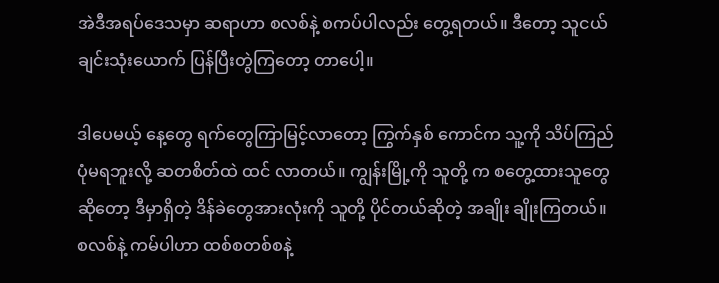အဲဒီအရပ်ဒေသမှာ ဆရာဟာ စလစ်နဲ့ စကပ်ပါလည်း တွေ့ရတယ်။ ဒီတော့ သူငယ်ချင်းသုံးယောက် ပြန်ပြီးတွဲကြတော့ တာပေါ့။

ဒါပေမယ့် နေ့တွေ ရက်တွေကြာမြင့်လာတော့ ကြွက်နှစ် ကောင်က သူ့ကို သိပ်ကြည်ပုံမရဘူးလို့ ဆတစိတ်ထဲ ထင် လာတယ်။ ကျွန်းမြို့ကို သူတို့ က စတွေ့ထားသူတွေဆိုတော့ ဒီမှာရှိတဲ့ ဒိန်ခဲတွေအားလုံးကို သူတို့ ပိုင်တယ်ဆိုတဲ့ အချိုး ချိုးကြတယ်။ စလစ်နဲ့ ကမ်ပါဟာ ထစ်စတစ်စနဲ့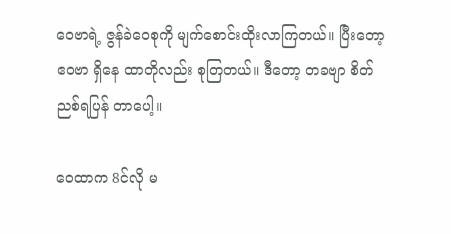ဝေဗာရဲ့ ဇွန်ခဲဝေစုကို မျက်စောင်းထိုးလာကြတယ်။ ပြီးတော့ ဧဝဗာ ရှိနေ ထာတိုလည်း စုတြတယ်။ ဒီတော့ တခဗျာ စိတ်ညစ်ရပြန် တာပေါ့။

ဝေထာက 8င်လို မ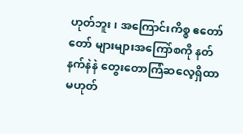ဟုတ်ဘူး၊ အကြောင်းကိစ္စ ဧတော်တော် များများအကြော်စကို နတ်နက်နဲနဲ တွေးတောကြံဆလေ့ရှိထာ မဟုတ်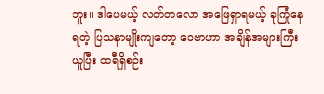ဘူး။ ဒါပေမယ့် လတ်တလော အဖြေရှာရမယ့် ခုကြုံနေ ရတဲ့ ပြသနာမျိုးကျတော့ ဝေဗာဟာ အချိန်အများကြီးယူပြီး ထရီရှိစဉ်း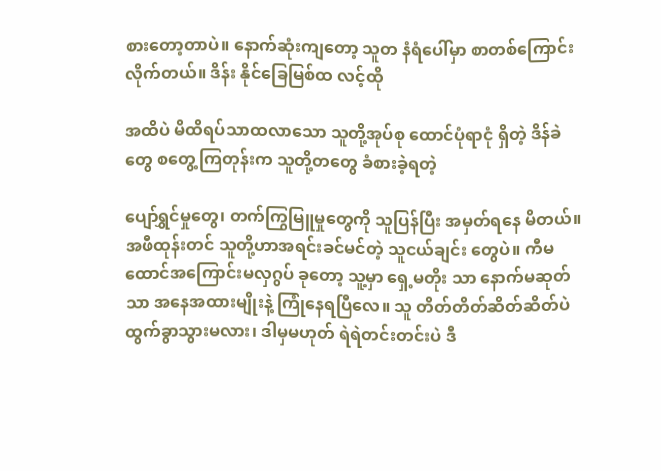စားတော့တာပဲ။ နောက်ဆုံးကျတော့ သူတ နံရံပေါ်မှာ စာတစ်ကြောင်းလိုက်တယ်။ ဒိန်း နိုင်ခြေမြစ်ထ လင့်ထို

အထိပဲ မိထိရပ်သာထလာသော သူတို့အုပ်စု ထောင်ပုံရာငုံ ရှိတဲ့ ဒိန်ခဲတွေ စတွေ့ကြတုန်းက သူတို့တတွေ ခံစားခဲ့ရတဲ့

ပျော်ရွှင်မှုတွေ၊ တက်ကြွမြူမှုတွေကို သူပြန်ပြီး အမှတ်ရနေ မိတယ်။ အဖီထုန်းတင် သူတို့ဟာအရင်းခင်မင်တဲ့ သူငယ်ချင်း တွေပဲ။ ကီမထောင်အကြောင်းမလှဂွပ် ခုတော့ သူ့မှာ ရှေ့မတိုး သာ နောက်မဆုတ်သာ အနေအထားမျိုးနဲ့ ကြုံနေရပြီလေ။ သူ တိတ်တိတ်ဆိတ်ဆိတ်ပဲ ထွက်ခွာသွားမလား၊ ဒါမှမဟုတ် ရဲရဲတင်းတင်းပဲ ဒီ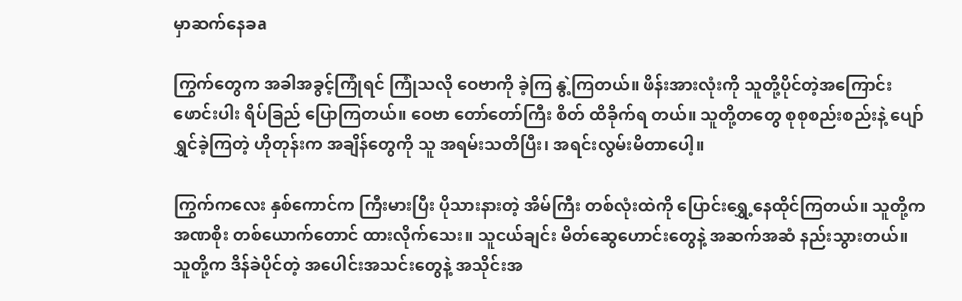မှာဆက်နေခa

ကြွက်တွေက အခါအခွင့်ကြုံရင် ကြုံသလို ဝေဗာကို ခဲ့ကြ နွဲ့ကြတယ်။ ဖိန်းအားလုံးကို သူတို့ပိုင်တဲ့အကြောင်း ဖောင်းပါး ရိပ်ခြည် ပြောကြတယ်။ ဝေဗာ တော်တော်ကြီး စိတ် ထိခိုက်ရ တယ်။ သူတို့တတွေ စုစုစည်းစည်းနဲ့ ပျော်ရွှင်ခဲ့ကြတဲ့ ဟိုတုန်းက အချိန်တွေကို သူ အရမ်းသတိပြီး၊ အရင်းလွမ်းမိတာပေါ့။

ကြွက်ကလေး နှစ်ကောင်က ကြီးမားပြီး ပိုသားနားတဲ့ အိမ်ကြီး တစ်လုံးထဲကို ပြောင်းရွှေ့နေထိုင်ကြတယ်။ သူတို့က အဏစိုး တစ်ယောက်တောင် ထားလိုက်သေး။ သူငယ်ချင်း မိတ်ဆွေဟောင်းတွေနဲ့ အဆက်အဆံ နည်းသွားတယ်။ သူတို့က ဒိန်ခဲပိုင်တဲ့ အပေါင်းအသင်းတွေနဲ့ အသိုင်းအ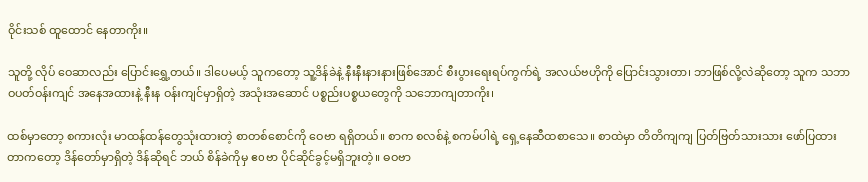ဝိုင်းသစ် ထူထောင် နေတာကိုး။

သူတို့ လိုပ် ဝေဆာလည်း ပြောင်းရွှေ့တယ်။ ဒါပေမယ့် သူကတော့ သူ့ဒိန်ခဲနဲ့ နီးနီးနားနားဖြစ်အောင် စီးပွားရေးရပ်ကွက်ရဲ့ အလယ်ဗဟိုကို ပြောင်းသွားတာ၊ ဘာဖြစ်လို့လဲဆိုတော့ သူက သဘာဝပတ်ဝန်းကျင် အနေအထားနဲ့ နီးန ဝန်းကျင်မှာရှိတဲ့ အသုံးအဆောင် ပစ္စည်းပစ္စယတွေကို သဘောကျတာကိုး၊

ထစ်မှာတော့ စကားလုံး မာထန်ထန်တွေသုံးထားတဲ့ စာတစ်စောင်ကို ဝေဗာ ရရှိတယ်။ စာက စလစ်နဲ့ စကမ်ပါရဲ့ ရှေ့နေဆီထစာသေ။ စာထဲမှာ တိတိကျကျ ပြတ်ဗြတ်သားသား ဖော်ပြထားတာကတော့ ဒိန်တော်မှာရှိတဲ့ ဒိန်ဆိုရင် ဘယ် စိန်ခဲကိုမှ ဧoဗာ ပိုင်ဆိုင်ခွင့်မရှိဘူးတဲ့။ ဓဝဗာ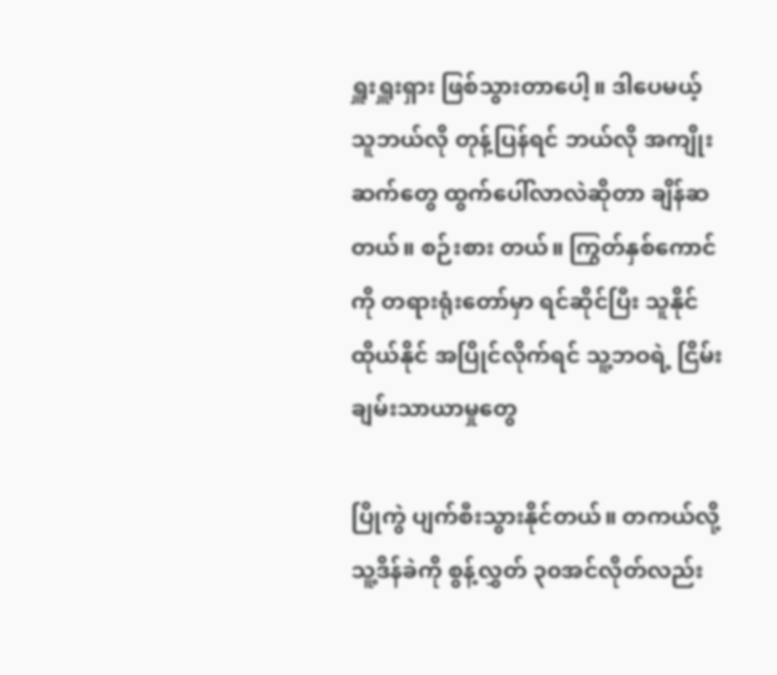ရှူးရှူးရှား ဖြစ်သွားတာပေါ့။ ဒါပေမယ့် သူဘယ်လို တုန့်ပြန်ရင် ဘယ်လို အကျိုးဆက်တွေ ထွက်ပေါ်လာလဲဆိုတာ ချိန်ဆတယ်။ စဉ်းစား တယ်။ ကြွတ်နှစ်ကောင်ကို တရားရုံးတော်မှာ ရင်ဆိုင်ပြီး သူနိုင်ထိုယ်နိုင် အပြိုင်လိုက်ရင် သူ့ဘဝရဲ့ ငြိမ်းချမ်းသာယာမှုတွေ

ပြိုကွဲ ပျက်စီးသွားနိုင်တယ်။ တကယ်လို့ သူ့ဒိန်ခဲကို စွန့်လွှတ် ၃၀အင်လိုတ်လည်း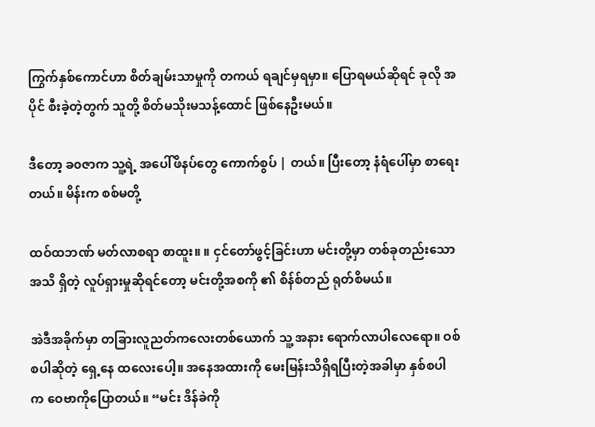ကြွက်နှစ်ကောင်ဟာ စိတ်ချမ်းသာမှုကို တကယ် ရချင်မှရမှာ။ ပြောရမယ်ဆိုရင် ခုလို အပိုင် စီးခဲ့တဲ့တွက် သူတို့ စိတ်မသိုးမသန့်ထောင် ဖြစ်နေဦးမယ်။

ဒီတော့ ခ၀ဇာက သူ့ရဲ့ အပေါ်ဖိနပ်တွေ ကောက်စွပ် | တယ်။ ပြီးတော့ နံရံပေါ်မှာ စာရေးတယ်။ မိန်းက စစ်မတို့

ထဝ်ထဘဏ် မတ်လာစရာ စာထူး။ ။ ငှင်တော်ဖွင့်ခြင်းဟာ မင်းတို့မှာ တစ်ခုတည်းသော အသိ ရှိတဲ့ လူပ်ရှားမှုဆိုရင်တော့ မင်းတို့အစကို ၏ စိန်စ်တည် ရုတ်စိမယ်။

အဲဒီအခိုက်မှာ တခြားလူညတ်ကလေးတစ်ယောက် သူ့ အနား ရောက်လာပါလေရော။ ဝစ်စပါဆိုတဲ့ ရှေ့နေ ထလေးပေါ့။ အနေအထားကို မေးမြန်းသိရှိရပြီးတဲ့အခါမှာ နှစ်စပါ က ဝေဗာကိုပြောတယ်။ “မင်း ဒိန်ခဲကို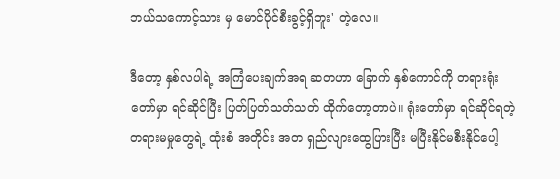ဘယ်သကောင့်သား မှ မောင်ပိုင်စီးခွင့်ရှိဘူး' တဲ့လေ။

ဒီတော့ နှစ်လပါရဲ့ အကြံပေးချက်အရ ဆတဟာ ခြောက် နှစ်ကောင်ကို တရားရုံးတော်မှာ ရင်ဆိုင်ပြီး ပြတ်ပြတ်သတ်သတ် ထိုက်တော့တာပဲ။ ရုံးတော်မှာ ရင်ဆိုင်ရတဲ့ တရားမမှုတွေရဲ့ ထုံးစံ အတိုင်း အတ ရှည်လျားထွေပြားပြီး မပြီးနိုင်မစီးနိုင်ပေါ့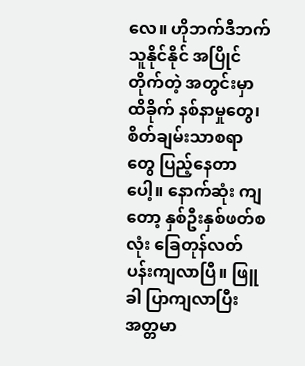လေ။ ဟိုဘက်ဒီဘက် သူနိုင်နိုင် အပြိုင်တိုက်တဲ့ အတွင်းမှာ ထိခိုက် နစ်နာမှုတွေ၊ စိတ်ချမ်းသာစရာတွေ ပြည့်နေတာပေါ့။ နောက်ဆုံး ကျတော့ နှစ်ဦးနှစ်ဖတ်စလုံး ခြေတုန်လတ်ပန်းကျလာပြီ။ ဖြူခါ ပြာကျလာပြီး အတ္တမာ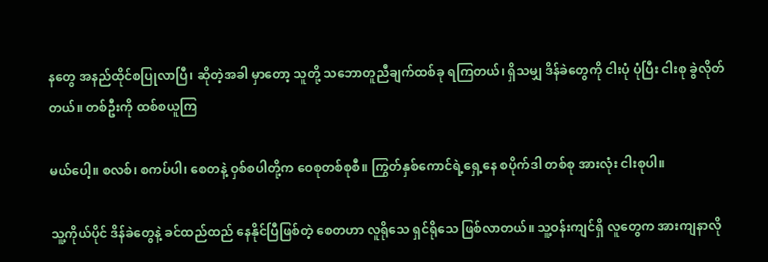နတွေ အနည်ထိုင်စပြုလာပြီ၊ ဆိုတဲ့အခါ မှာတော့ သူတို့ သဘောတူညီချက်ထစ်ခု ရကြတယ်၊ ရှိသမျှ ဒိန်ခဲတွေကို ငါးပုံ ပုံပြီး ငါးစု ခွဲလိုတ်တယ်။ တစ်ဦးကို ထစ်စယူကြ

မယ်ပေါ့။ စလစ်၊ စကပ်ပါ၊ စေတနဲ့ ဝှစ်စပါတို့က ဝေစုတစ်စုစီ။ ကြွတ်နှစ်ကောင်ရဲ့ရှေ့နေ စပိုက်ဒါ တစ်စု အားလုံး ငါးစုပါ။

သူ့ကိုယ်ပိုင် ဒိန်ခဲတွေနဲ့ ခင်ထည်ထည် နေနိုင်ပြီဖြစ်တဲ့ စေတဟာ လူရိုသေ ရှင်ရိုသေ ဖြစ်လာတယ်။ သူ့ဝန်းကျင်ရှိ လူတွေက အားကျနာလို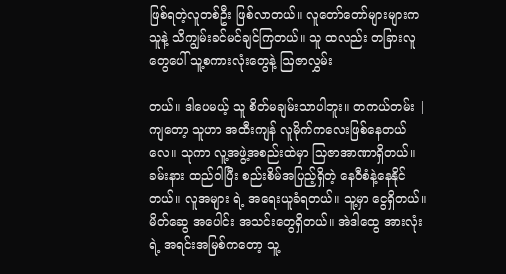ဖြစ်ရတဲ့လူတစ်ဦး ဖြစ်လာတယ်။ လူတော်တော်များများက သူနဲ့ သိကျွမ်းခင်မင်ချင်ကြတယ်။ သူ ထလည်း တခြားလူတွေပေါ် သူ့စကားလုံးတွေနဲ့ ဩဇာလွှမ်း

တယ်။ ဒါပေမယ့် သူ စိတ်မချမ်းသာပါဘူး။ တကယ်တမ်း | ကျတော့ သူဟာ အထီးကျန် လူမိုက်ကလေးဖြစ်နေတယ်လေ။ သုကာ လူ့အဖွဲ့အစည်းထဲမှာ သြဇာအာဏာရှိတယ်။ ခမ်းနား ထည်ဝါပြီး စည်းစိမ်အပြည့်ရှိတဲ့ နေဝီစံနဲ့နေနိုင်တယ်။ လူအများ ရဲ့ အရေးယူခံရတယ်။ သူ့မှာ ငွေရှိတယ်။ မိတ်ဆွေ အပေါင်း အသင်းတွေရှိတယ်။ အဲဒါထွေ အားလုံးရဲ့ အရင်းအမြစ်ကတော့ သူ့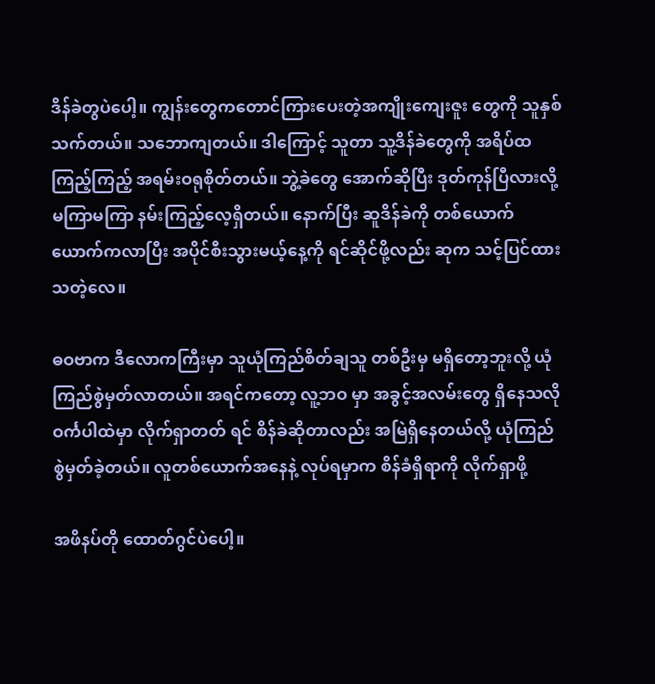ဒိန်ခဲတွပဲပေါ့။ ကျွန်းတွေကတောင်ကြားပေးတဲ့အကျိုးကျေးဇူး တွေကို သူနှစ်သက်တယ်။ သဘောကျတယ်။ ဒါကြောင့် သူတာ သူ့ဒိန်ခဲတွေကို အရိပ်ထကြည့်ကြည့် အရမ်းဝရုစိုတ်တယ်။ ဘွဲ့ခဲတွေ အောက်ဆိုပြီး ဒုတ်ကုန်ပြီလားလို့ မကြာမကြာ နမ်းကြည့်လေ့ရှိတယ်။ နောက်ပြီး ဆူဒိန်ခဲကို တစ်ယောက် ယောက်ကလာပြီး အပိုင်စီးသွားမယ့်နေ့ကို ရင်ဆိုင်ဖို့လည်း ဆုက သင့်ပြင်ထားသတဲ့လေ။

ဓဝဗာက ဒီလောကကြီးမှာ သူယုံကြည်စိတ်ချသူ တစ်ဦးမှ မရှိတော့ဘူးလို့ ယုံကြည်စွဲမှတ်လာတယ်။ အရင်ကတော့ လူ့ဘဝ မှာ အခွင့်အလမ်းတွေ ရှိနေသလို ဝင်္ကပါထဲမှာ လိုက်ရှာတတ် ရင် စိန်ခဲဆိုတာလည်း အမြဲရှိနေတယ်လို့ ယုံကြည်စွဲမှတ်ခဲ့တယ်။ လူတစ်ယောက်အနေနဲ့ လုပ်ရမှာက စိန်ခံရှိရာကို လိုက်ရှာဖို့

အဖိနပ်တို ထောတ်ဂွင်ပဲပေါ့။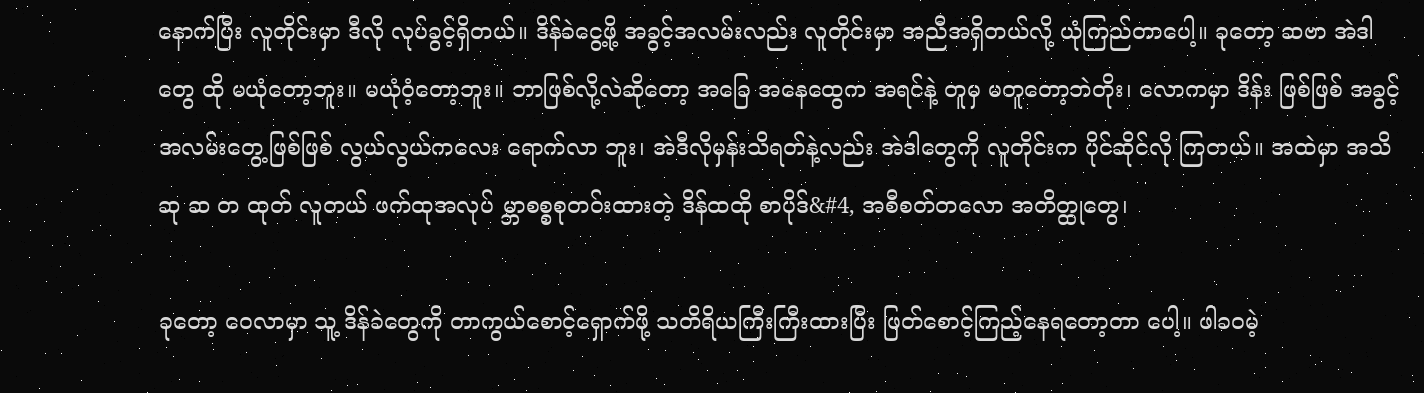နောက်ပြီး လူတိုင်းမှာ ဒီလို လုပ်ခွင့်ရှိတယ်။ ဒိန်ခဲငွေ့ဖို့ အခွင့်အလမ်းလည်း လူတိုင်းမှာ အညီအရှိတယ်လို့ ယုံကြည်တာပေါ့။ ခုတော့ ဆဗာ အဲဒါတွေ ထို မယုံတော့ဘူး။ မယုံဝံ့တော့ဘူး။ ဘာဖြစ်လို့လဲဆိုတော့ အခြေ အနေထွေက အရင်နဲ့ တူမှ မတူတော့ဘဲတိုး၊ လောကမှာ ဒိန်း ဖြစ်ဖြစ် အခွင့်အလမ်းတွေ့ဖြစ်ဖြစ် လွယ်လွယ်ကလေး ရောက်လာ ဘူး၊ အဲဒီလိုမှန်းသိရတ်နဲ့လည်း အဲဒါတွေကို လူတိုင်းက ပိုင်ဆိုင်လို ကြတယ်။ အထဲမှာ အသိဆု ဆ တ ထုတ် လူတယ် ဖက်ထုအလုပ် မ္ဘာစစ္စစုတဝ်းထားတဲ့ ဒိန်ထထို စာပိုဒ်&#4, အစီစတ်တလော အတိတ္ထုတွေ၊

ခုတော့ ဝေလာမှာ သူ့ ဒိန်ခဲတွေကို တာကွယ်စောင့်ရှောက်ဖို့ သတိရိယကြီးကြီးထားပြီး ဖြတ်စောင့်ကြည့်နေရတော့တာ ပေါ့။ ဖါခ၀မဲ့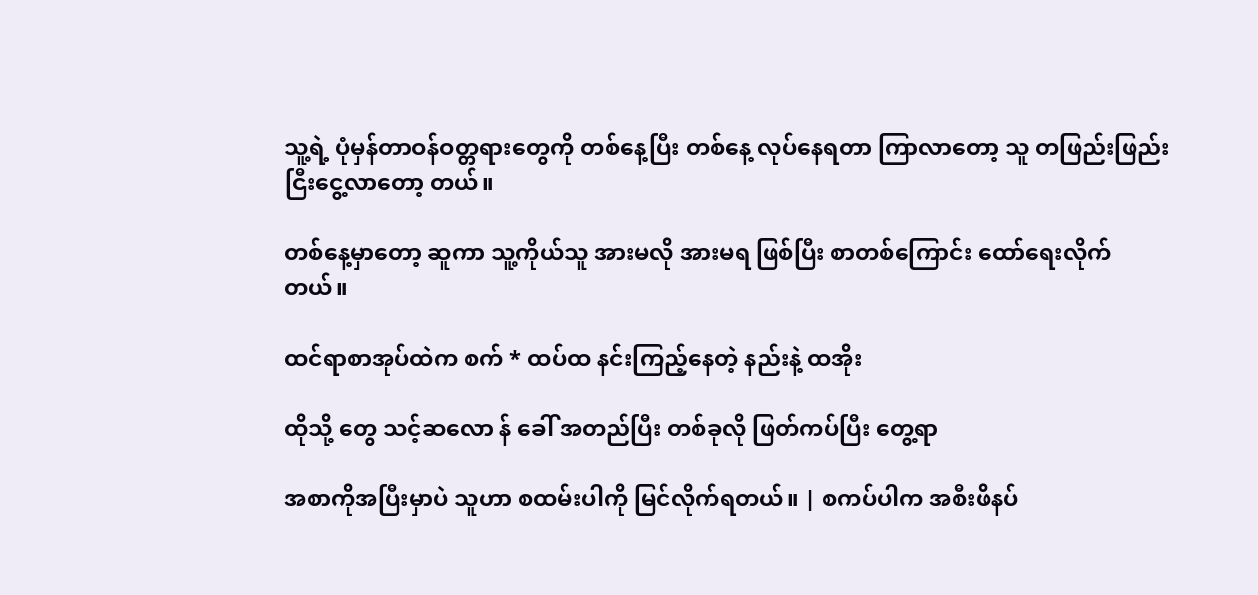သူ့ရဲ့ ပုံမှန်တာဝန်ဝတ္တရားတွေကို တစ်နေ့ပြီး တစ်နေ့ လုပ်နေရတာ ကြာလာတော့ သူ တဖြည်းဖြည်း ငြီးငွေ့လာတော့ တယ်။

တစ်နေ့မှာတော့ ဆူကာ သူ့ကိုယ်သူ အားမလို အားမရ ဖြစ်ပြီး စာတစ်ကြောင်း ထော်ရေးလိုက်တယ်။

ထင်ရာစာအုပ်ထဲက စက် * ထပ်ထ နင်းကြည့်နေတဲ့ နည်းနဲ့ ထအိုး

ထိုသို့ တွေ သင့်ဆလော န် ခေါ် အတည်ပြီး တစ်ခုလို ဖြတ်ကပ်ပြီး တွေ့ရာ

အစာကိုအပြီးမှာပဲ သူဟာ စထမ်းပါကို မြင်လိုက်ရတယ်။ | စကပ်ပါက အစီးဖိနပ်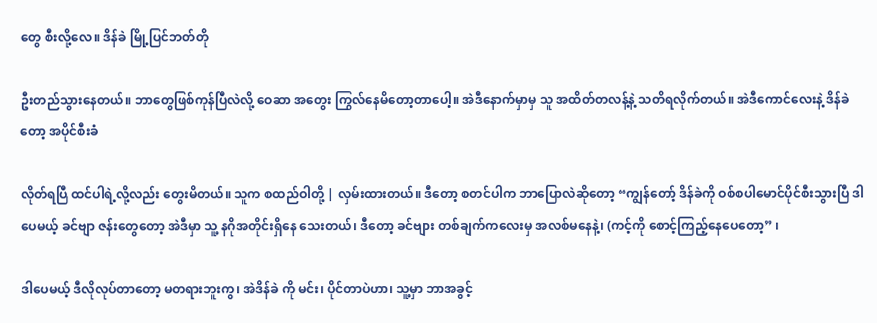တွေ စီးလို့လေ။ ဒိန်ခဲ မြို့ပြင်ဘတ်တို

ဦးတည်သွားနေတယ်။ ဘာတွေဖြစ်ကုန်ပြီလဲလို့ ဝေဆာ အတွေး ကြွလ်နေမိတော့တာပေါ့။ အဲဒီနောက်မှာမှ သူ အထိတ်တလန့်နဲ့ သတိရလိုက်တယ်။ အဲဒီကောင်လေးနဲ့ ဒိန်ခဲတော့ အပိုင်စီးခံ

လိုတ်ရပြီ ထင်ပါရဲ့လို့လည်း တွေးမိတယ်။ သူက စထည်ဝါတို့ | လှမ်းထားတယ်။ ဒီတော့ စတင်ပါက ဘာပြောလဲဆိုတော့ “ကျွန်တော့် ဒိန်ခဲကို ဝစ်စပါမောင်ပိုင်စီးသွားပြီ ဒါပေမယ့် ခင်ဗျာ ဇန်းတွေတော့ အဲဒီမှာ သူ့ နဂိုအတိုင်းရှိနေ သေးတယ်၊ ဒီတော့ ခင်ဗျား တစ်ချက်ကလေးမှ အလစ်မနေနဲ့၊ (ကင့်ကို စောင့်ကြည့်နေပေတော့” ၊

ဒါပေမယ့် ဒီလိုလုပ်တာတော့ မတရားဘူးကွ၊ အဲဒိန်ခဲ ကို မင်း၊ ပိုင်တာပဲဟာ၊ သူ့မှာ ဘာအခွင့်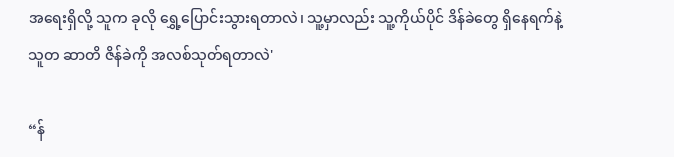အရေးရှိလို့ သူက ခုလို ရွှေ့ပြောင်းသွားရတာလဲ၊ သူ့မှာလည်း သူ့ကိုယ်ပိုင် ဒိန်ခဲတွေ ရှိနေရက်နဲ့ သူတ ဆာတိ ဇိန်ခဲကို အလစ်သုတ်ရတာလဲ'

“န်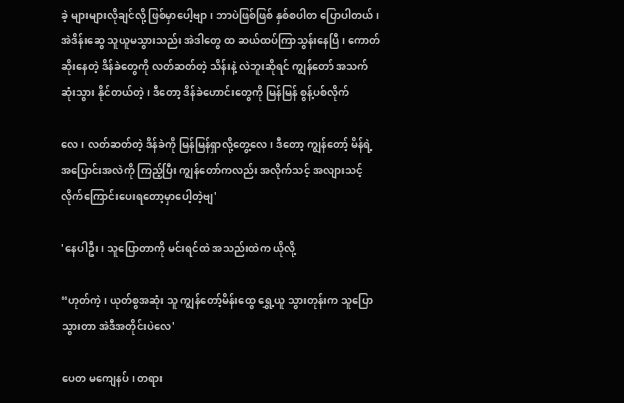ခဲ့ များများလိုချင်လို့ ဖြစ်မှာပေါ့ဗျာ၊ ဘာပဲဖြစ်ဖြစ် နှစ်စပါတ ပြောပါတယ်၊ အဲဒိန်းဆွေ သူယူမသွားသည်း အဲဒါတွေ ထ ဆယ်ထပ်ကြာသွန်းနေပြီ၊ ကောတ်ဆိုးနေတဲ့ ဒိန်ခဲတွေကို လတ်ဆတ်တဲ့ သိန်းနဲ့ လဲဘူးဆိုရင် ကျွန်တော် အသက်ဆုံးသွား နိုင်တယ်တဲ့၊ ဒီတော့ ဒိန်ခဲဟောင်းတွေကို မြန်မြန် စွန့်ပစ်လိုက်

လေ၊ လတ်ဆတ်တဲ့ ဒိန်ခဲကို မြန်မြန်ရှာလို့တွေ့လေ၊ ဒီတော့ ကျွန်တော့် မိန်ရဲ့ အပြောင်းအလဲကို ကြည့်ပြီး ကျွန်တော်ကလည်း အလိုက်သင့် အလျားသင့် လိုက်ကြောင်းပေးရတော့မှာပေါ့တဲ့ဗျ'

'နေပါဦး၊ သူပြောတာကို မင်းရင်ထဲ အသည်းထဲက ယိုလို့

“ဟုတ်ကဲ့၊ ယုတ်စွအဆုံး သူ ကျွန်တော့်မိန်းထွေ ရွှေ့ယူ သွားတုန်းက သူပြောသွားတာ အဲဒီအတိုင်းပဲလေ'

ပေတ မကျေနပ်၊ တရား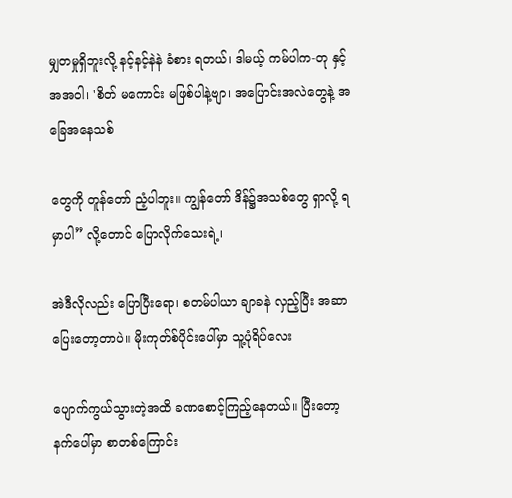မျှတမှုရှိဘူးလို့ နင့်နင့်နဲနဲ ခံစား ရတယ်၊ ဒါမယ့် ကမ်ပါက-တု နှင့်အအဝါ၊ 'စိတ် မကောင်း မဖြစ်ပါနဲ့ဗျာ၊ အပြောင်းအလဲတွေနဲ့ အခြေအနေသစ်

တွေကို တူန်တော် ညံ့ပါဘူး။ ကျွန်တော် ဒိန်၌အသစ်တွေ ရှာလို့ ရမှာပါ” လို့တောင် ပြောလိုက်သေးရဲ့၊

အဲဒီလိုလည်း ပြောပြီးရော၊ စတမ်ပါယာ ချာခနဲ လှည့်ပြီး အဆာပြေးတော့တာပဲ။ မိုးကုတ်စ်ပိုင်းပေါ်မှာ သူ့ပုံရိပ်လေး

ပျောက်ကွယ်သွားတဲ့အထိ ခဏစောင့်ကြည့်နေတယ်။ ပြီးတော့ နက်ပေါ်မှာ စာတစ်ကြောင်း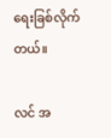ရေးခြစ်လိုက်တယ်။

လင် အ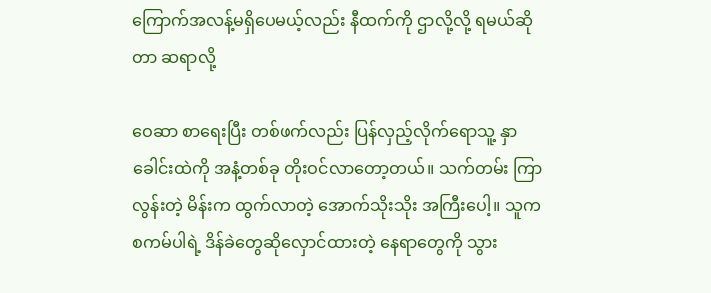ကြောက်အလန့်မရှိပေမယ့်လည်း နီထက်ကို ဌာလို့လို့ ရမယ်ဆိုတာ ဆရာလို့

ဝေဆာ စာရေးပြီး တစ်ဖက်လည်း ပြန်လှည့်လိုက်ရောသူ့ နှာခေါင်းထဲကို အနံ့တစ်ခု တိုးဝင်လာတော့တယ်။ သက်တမ်း ကြာလွန်းတဲ့ မိန်းက ထွက်လာတဲ့ အောက်သိုးသိုး အကြီးပေါ့။ သူက စကမ်ပါရဲ့ ဒိန်ခဲတွေဆိုလှောင်ထားတဲ့ နေရာတွေကို သွား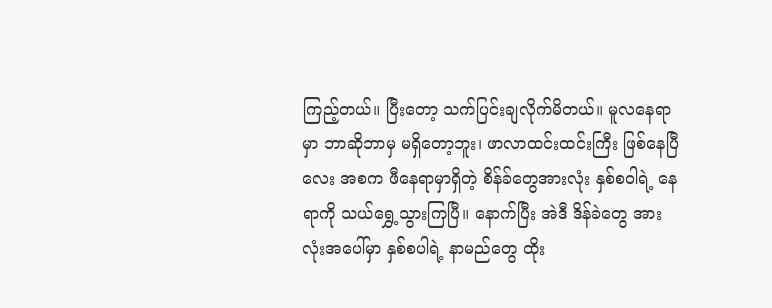ကြည့်တယ်။ ပြီးတော့ သက်ပြင်းချလိုက်မိတယ်။ မူလနေရာ မှာ ဘာဆိုဘာမှ မရှိတော့ဘူး၊ ဖာလာထင်းထင်းကြီး ဖြစ်နေပြီ လေး အစက ဖီနေရာမှာရှိတဲ့ စိန်ခ်တွေအားလုံး နှစ်စဝါရဲ့ နေရာကို သယ်ရွှေ့သွားကြပြီ။ နောက်ပြီး အဲဒီ ဒိန်ခဲတွေ အားလုံးအပေါ်မှာ နှစ်စပါရဲ့ နာမည်တွေ ထိုး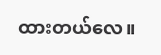ထားတယ်လေ။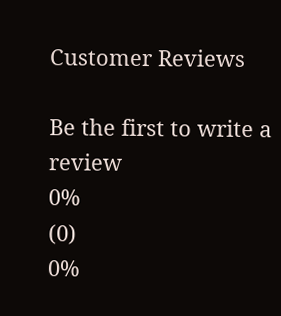Customer Reviews

Be the first to write a review
0%
(0)
0%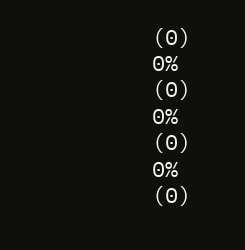(0)
0%
(0)
0%
(0)
0%
(0)